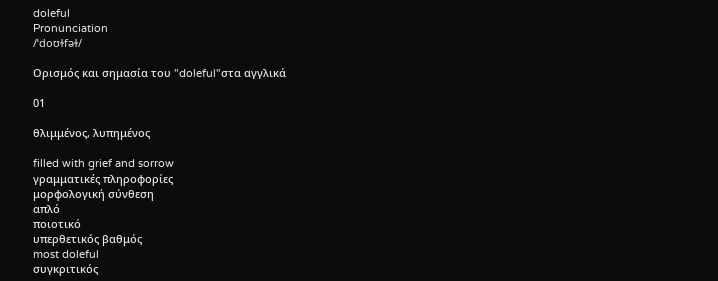doleful
Pronunciation
/ˈdoʊɫfəɫ/

Ορισμός και σημασία του "doleful"στα αγγλικά

01

θλιμμένος, λυπημένος

filled with grief and sorrow
γραμματικές πληροφορίες
μορφολογική σύνθεση
απλό
ποιοτικό
υπερθετικός βαθμός
most doleful
συγκριτικός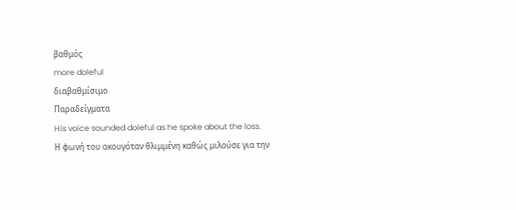βαθμός
more doleful
διαβαθμίσιμο
Παραδείγματα
His voice sounded doleful as he spoke about the loss.
Η φωνή του ακουγόταν θλιμμένη καθώς μιλούσε για την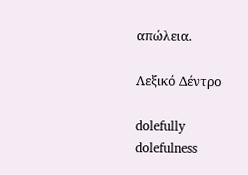απώλεια.

Λεξικό Δέντρο

dolefully
dolefulness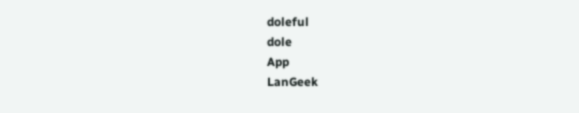doleful
dole
App
LanGeek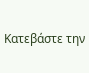Κατεβάστε την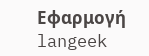Εφαρμογή
langeek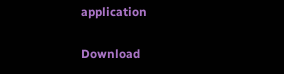application

Download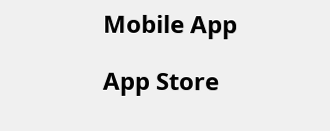Mobile App

App Store